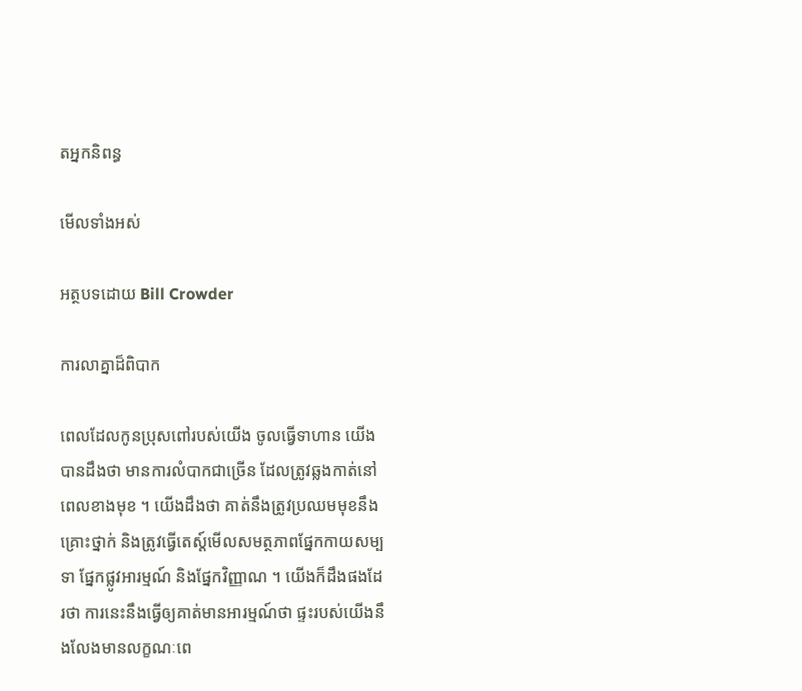តអ្នកនិពន្ធ

មើលទាំងអស់

អត្ថបទដោយ Bill Crowder

ការលាគ្នាដ៏ពិបាក

ពេលដែលកូនប្រុសពៅរបស់យើង ចូលធ្វើទាហាន យើងបានដឹងថា មានការលំបាកជាច្រើន ដែលត្រូវឆ្លងកាត់នៅពេលខាងមុខ ។ យើងដឹងថា គាត់នឹងត្រូវប្រឈមមុខនឹងគ្រោះថ្នាក់ និងត្រូវធ្វើតេស្ត៍មើលសមត្ថភាពផ្នែកកាយសម្បទា ផ្នែកផ្លូវអារម្មណ៍ និងផ្នែកវិញ្ញាណ ។ យើងក៏ដឹងផងដែរថា ការនេះនឹងធ្វើឲ្យគាត់មានអារម្មណ៍ថា ផ្ទះរបស់យើងនឹងលែងមានលក្ខណៈពេ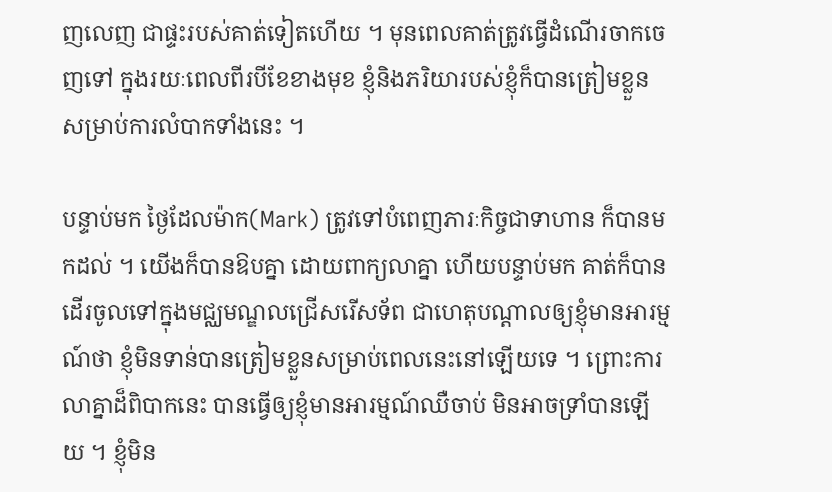ញលេញ ជាផ្ទះរបស់គាត់ទៀតហើយ ។ មុនពេលគាត់ត្រូវធ្វើដំណើរចាកចេញទៅ ក្នុងរយៈពេលពីរបីខែខាងមុខ ខ្ញុំនិងភរិយារបស់ខ្ញុំក៏បានត្រៀមខ្លួន សម្រាប់ការលំបាកទាំងនេះ ។

បន្ទាប់មក ថ្ងៃដែលម៉ាក(Mark) ត្រូវទៅបំពេញភារៈកិច្ចជាទាហាន ក៏បានមកដល់ ។ យើងក៏បានឱបគ្នា ដោយពាក្យលាគ្នា ហើយបន្ទាប់មក គាត់ក៏បានដើរចូលទៅក្នុងមជ្ឈមណ្ឌលជ្រើសរើសទ័ព ជាហេតុបណ្តាលឲ្យខ្ញុំមានអារម្មណ៍ថា ខ្ញុំមិនទាន់បានត្រៀមខ្លួនសម្រាប់ពេលនេះនៅឡើយទេ ។ ព្រោះការលាគ្នាដ៏ពិបាកនេះ បានធ្វើឲ្យខ្ញុំមានអារម្មណ៍ឈឺចាប់ មិនអាចទ្រាំបានឡើយ ។ ខ្ញុំមិន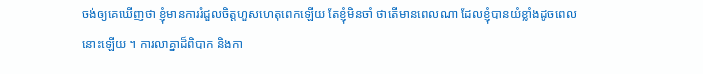ចង់ឲ្យគេឃើញថា ខ្ញុំមានការរំជួលចិត្តហួសហេតុពេកឡើយ តែខ្ញុំមិនចាំ ថាតើមានពេលណា ដែលខ្ញុំបានយំខ្លាំងដូចពេលនោះឡើយ ។ ការលាគ្នាដ៏ពិបាក និងកា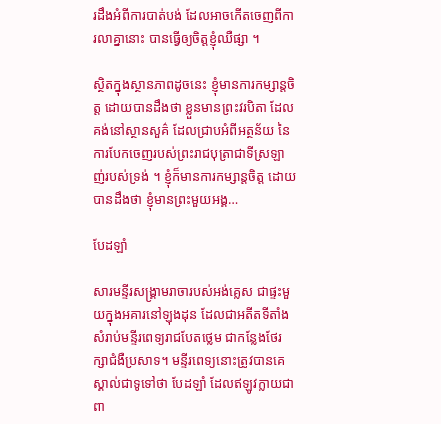រដឹងអំពីការបាត់បង់ ដែលអាចកើតចេញពីការលាគ្នានោះ បានធ្វើឲ្យចិត្តខ្ញុំឈឺផ្សា ។

ស្ថិតក្នុងស្ថានភាពដូចនេះ ខ្ញុំមានការកម្សាន្តចិត្ត ដោយបានដឹងថា ខ្លួនមានព្រះវរបិតា ដែលគង់នៅស្ថានសួគ៌ ដែលជ្រាបអំពីអត្ថន័យ នៃការបែកចេញរបស់ព្រះរាជបុត្រាជាទីស្រឡាញ់របស់ទ្រង់ ។ ខ្ញុំក៏មានការកម្សាន្តចិត្ត ដោយបានដឹងថា ខ្ញុំមានព្រះមួយអង្គ…

បែដឡាំ

សារមន្ទីរសង្គ្រាមរាចារបស់អង់គ្លេស ជាផ្ទះមួយក្នុងអគារនៅឡុងដុន ដែលជាអតីតទីតាំងសំរាប់មន្ទីរពេទ្យរាជបែតថ្លេម ជាកន្លែងថែរក្សាជំងឺប្រសាទ។ មន្ទីរពេទ្យនោះត្រូវបានគេស្គាល់ជាទូទៅថា បែដឡាំ ដែលឥឡូវក្លាយជាពា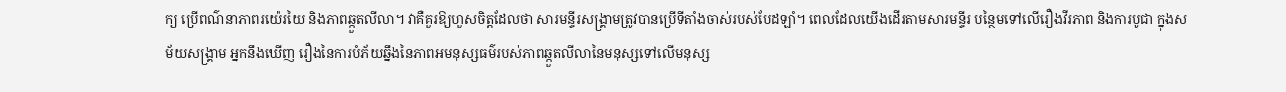ក្យ ប្រើពណ៌នាភាពរយ៉េរយៃ និងភាពឆ្កួតលីលា។ វាគឺគួរឱ្យហួសចិត្តដែលថា សារមន្ទីរសង្គ្រាមត្រូវបានប្រើទីតាំងចាស់របស់បែដឡាំ។ ពេលដែលយើងដើរតាមសារមន្ទីរ បន្ថៃមទៅលើរឿងវីរភាព និងការបូជា ក្នុងសម័យសង្គ្រាម អ្នកនឹងឃើញ រឿងនៃការបំភ័យឆ្នឹងនៃភាពអមនុស្សធម៌របស់ភាពឆ្កួតលីលានៃមនុស្សទៅលើមនុស្ស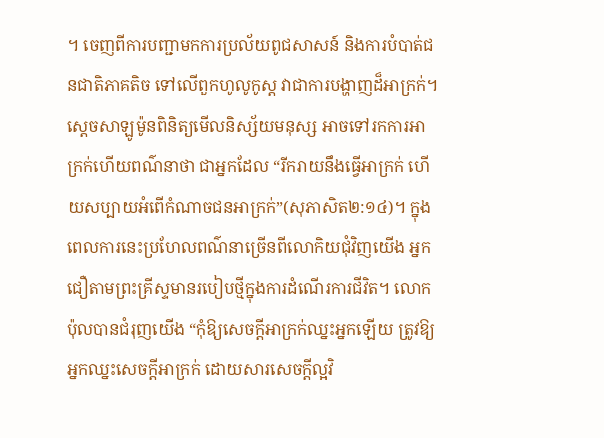។ ចេញពីការបញ្ជាមកការប្រល័យពូជសាសន៍ និងការបំបាត់ជនជាតិភាគតិច ទៅលើពួកហូលូកូស្ត វាជាការបង្ហាញដ៏អាក្រក់។ ស្តេចសាឡូម៉ូនពិនិត្យមើលនិស្ស័យមនុស្ស អាចទៅរកការអាក្រក់ហើយពណ៌នាថា ជាអ្នកដែល “រីករាយនឹងធ្វើអាក្រក់ ហើយសប្បាយអំពើកំណាចជនអាក្រក់”(សុភាសិត២:១៤)។ ក្នុងពេលការនេះប្រហែលពណ៌នាច្រើនពីលោកិយជុំវិញយើង អ្នកជឿតាមព្រះគ្រីស្ទមានរបៀបថ្មីក្នុងការដំណើរការជីវិត។ លោកប៉ុលបានជំរុញយើង “កុំឱ្យសេចក្តីអាក្រក់ឈ្នះអ្នកឡើយ ត្រូវឱ្យអ្នកឈ្នះសេចក្តីអាក្រក់ ដោយសារសេចក្តីល្អវិ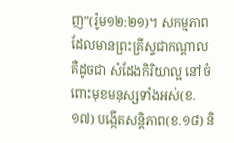ញ”(រ៉ូម១២:២១)។ សកម្មភាពដែលមានព្រះគ្រីស្ទជាកណ្តាល គឺដូចជា សំដែងកិរិយាល្អ នៅចំពោះមុខមនុស្សទាំងអស់(ខ.១៧) បង្កើតសន្តិភាព(ខ.១៨) និ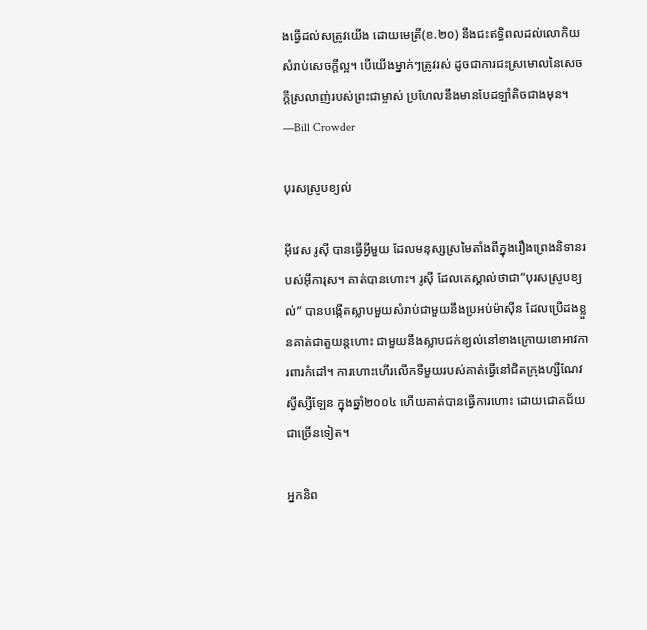ងធ្វើដល់សត្រូវយើង ដោយមេត្រី(ខ.២០) នឹងជះឥទ្ធិពលដល់លោកិយសំរាប់សេចក្តីល្អ។ បើយើងម្នាក់ៗត្រូវរស់ ដូចជាការជះស្រមោលនៃសេចក្តីស្រលាញ់របស់ព្រះជាម្ចាស់ ប្រហែលនឹងមានបែដឡាំតិចជាងមុន។ —Bill Crowder

បុរសស្រូបខ្យល់

អ៊ីវេស រូស៊ី បានធ្វើអ្វីមួយ ដែលមនុស្សស្រមៃតាំងពីក្នុងរឿងព្រេងនិទានរបស់អ៊ីការុស។ គាត់បានហោះ។ រូស៊ី ដែលគេស្គាល់ថាជា“បុរសស្រូបខ្យល់” បានបង្កើតស្លាបមួយសំរាប់ជាមួយនឹងប្រអប់ម៉ាស៊ីន ដែលប្រើដងខ្លួនគាត់ជាតួយន្តហោះ ជាមួយនឹងស្លាបជក់ខ្យល់នៅខាងក្រោយខោអាវការពារកំដៅ។ ការហោះហើរលើកទីមួយរបស់គាត់ធ្វើនៅជិតក្រុងហ្សឺណែវ ស្វីស្សឺឡែន ក្នុងឆ្នាំ២០០៤ ហើយគាត់បានធ្វើការហោះ ដោយជោគជ័យជាច្រើនទៀត។

អ្នកនិព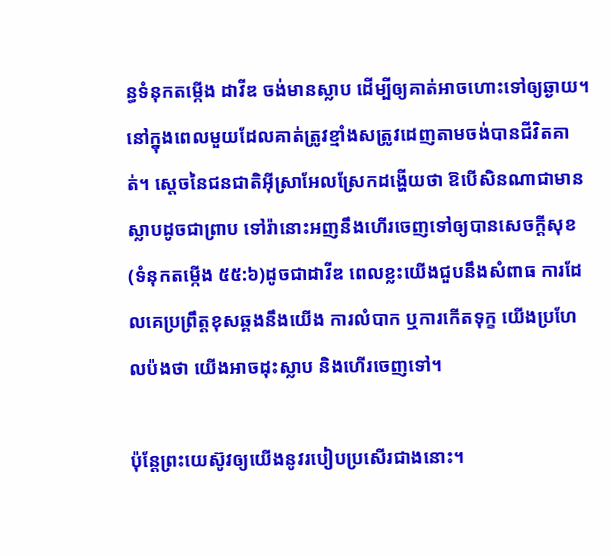ន្ធទំនុកតម្កើង ដាវីឌ ចង់មានស្លាប ដើម្បីឲ្យគាត់អាចហោះទៅឲ្យឆ្ងាយ។ នៅក្នុងពេលមួយដែលគាត់ត្រូវខ្មាំងសត្រូវដេញតាមចង់បានជីវិតគាត់។ ស្តេចនៃជនជាតិអ៊ីស្រាអែលស្រែកដង្ហើយថា ឱបើសិនណាជាមានស្លាបដូចជាព្រាប ទៅរ៉ានោះអញនឹងហើរចេញទៅឲ្យបានសេចក្តីសុខ(ទំនុកតម្កើង ៥៥:៦)ដូចជាដាវីឌ ពេលខ្លះយើងជួបនឹងសំពាធ ការដែលគេប្រព្រឹត្តខុសឆ្គងនឹងយើង ការលំបាក ឬការកើតទុក្ខ យើងប្រហែលប៉ងថា យើងអាចដុះស្លាប និងហើរចេញទៅ។

ប៉ុន្តែព្រះយេស៊ូវឲ្យយើងនូវរបៀបប្រសើរជាងនោះ។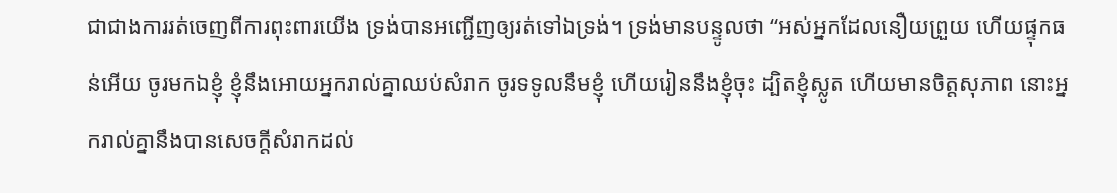ជាជាងការរត់ចេញពីការពុះពារយើង ទ្រង់បានអញ្ជើញឲ្យរត់ទៅឯទ្រង់។ ទ្រង់មានបន្ទូលថា “អស់អ្នកដែលនឿយព្រួយ ហើយផ្ទុកធន់អើយ ចូរមកឯខ្ញុំ ខ្ញុំនឹងអោយអ្នករាល់គ្នាឈប់សំរាក ចូរទទូលនឹមខ្ញុំ ហើយរៀននឹងខ្ញុំចុះ ដ្បិតខ្ញុំស្លូត ហើយមានចិត្តសុភាព នោះអ្នករាល់គ្នានឹងបានសេចក្តីសំរាកដល់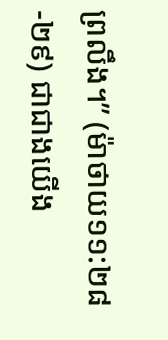ព្រលឹង។” (ម៉ាថាយ១១:២៨-២៩) ជាជាងយើង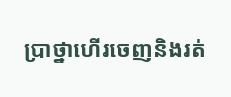ប្រាថ្នាហើរចេញនិងរត់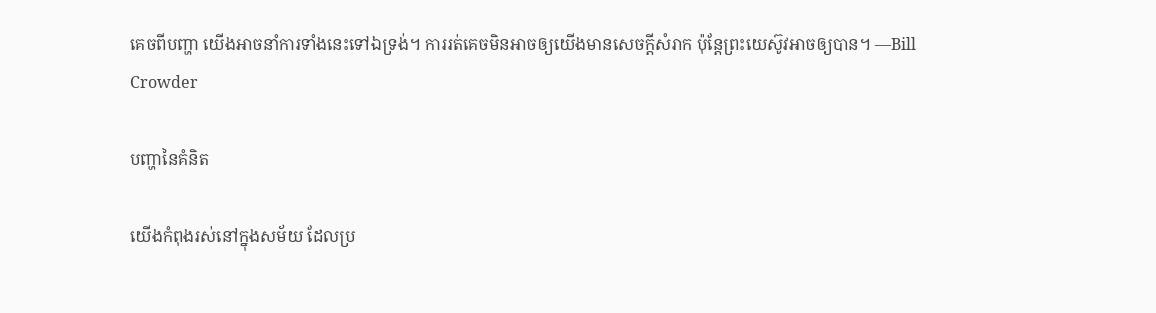គេចពីបញ្ហា យើងអាចនាំការទាំងនេះទៅឯទ្រង់។ ការរត់គេចមិនអាចឲ្យយើងមានសេចក្តីសំរាក ប៉ុន្តែព្រះយេស៊ូវអាចឲ្យបាន។ —Bill Crowder

បញ្ហានៃគំនិត

យើងកំពុងរស់នៅក្នុងសម័យ ដែលប្រ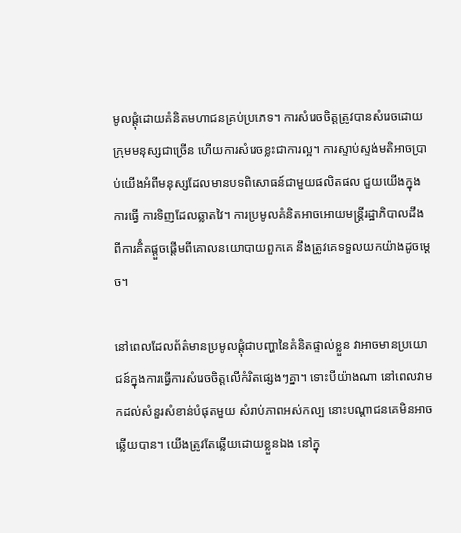មូលផ្តុំដោយគំនិតមហាជនគ្រប់ប្រភេទ។ ការសំរេចចិត្តត្រូវបានសំរេចដោយក្រុមមនុស្សជាច្រើន ហើយការសំរេចខ្លះជាការល្អ។ ការស្ទាប់ស្ទង់មតិអាចប្រាប់យើងអំពីមនុស្សដែលមានបទពិសោធន៍ជាមួយផលិតផល ជួយយើងក្នុងការធ្វើ ការទិញដែលឆ្លាតវៃ។ ការប្រមូលគំនិតអាចអោយមន្ត្រីរដ្ឋាភិបាលដឹងពីការគិំតផ្តួចផ្តើមពីគោលនយោបាយពួកគេ នឹងត្រូវគេទទួលយកយ៉ាងដូចម្តេច។

នៅពេលដែលព័ត៌មានប្រមូលផ្តុំជាបញ្ហានៃគំនិតផ្ទាល់ខ្លួន វាអាចមានប្រយោជន៍ក្នុងការធ្វើការសំរេចចិត្តលើកំរិតផ្សេងៗគ្នា។ ទោះបីយ៉ាងណា នៅពេលវាមកដល់សំនួរសំខាន់បំផុតមួយ សំរាប់ភាពអស់កល្ប នោះបណ្តាជនគេមិនអាចឆ្លើយបាន។ យើងត្រូវតែឆ្លើយដោយខ្លួនឯង នៅក្នុ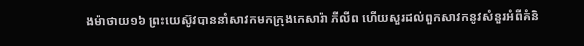ងម៉ាថាយ១៦ ព្រះយេស៊ូវបាននាំសាវកមកក្រុងកេសារ៉ា ភីលីព ហើយសួរដល់ពួកសាវកនូវសំនួរអំពីគំនិ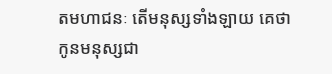តមហាជនៈ តើមនុស្សទាំងឡាយ គេថាកូនមនុស្សជា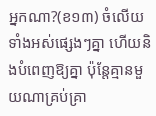អ្នកណា?(ខ១៣) ចំលើយទាំងអស់ផ្សេងៗគ្នា ហើយនិងបំពេញឱ្យគ្នា ប៉ុន្តែគ្មានមួយណាគ្រប់គ្រា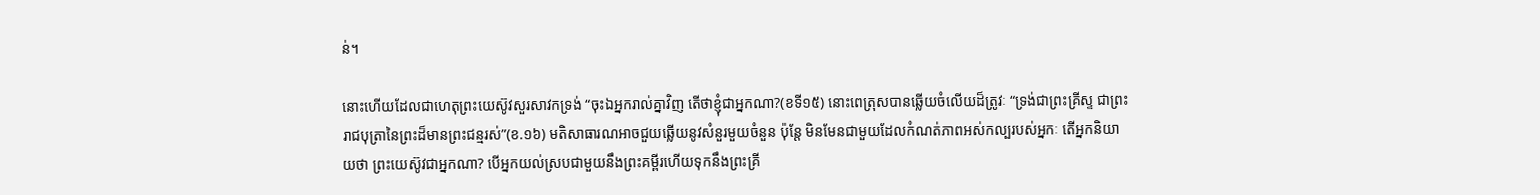ន់។

នោះហើយដែលជាហេតុព្រះយេស៊ូវសួរសាវកទ្រង់ “ចុះឯអ្នករាល់គ្នាវិញ តើថាខ្ញុំជាអ្នកណា?(ខទី១៥) នោះពេត្រុសបានឆ្លើយចំលើយដ៏ត្រូវៈ “ទ្រង់ជាព្រះគ្រីស្ទ ជាព្រះរាជបុត្រានៃព្រះដ៏មានព្រះជន្មរស់”(ខ.១៦) មតិសាធារណអាចជួយឆ្លើយនូវសំនួរមួយចំនួន ប៉ុន្តែ មិនមែនជាមួយដែលកំណត់ភាពអស់កល្បរបស់អ្នកៈ តើអ្នកនិយាយថា ព្រះយេស៊ូវជាអ្នកណា? បើអ្នកយល់ស្របជាមួយនឹងព្រះគម្ពីរហើយទុកនឹងព្រះគ្រី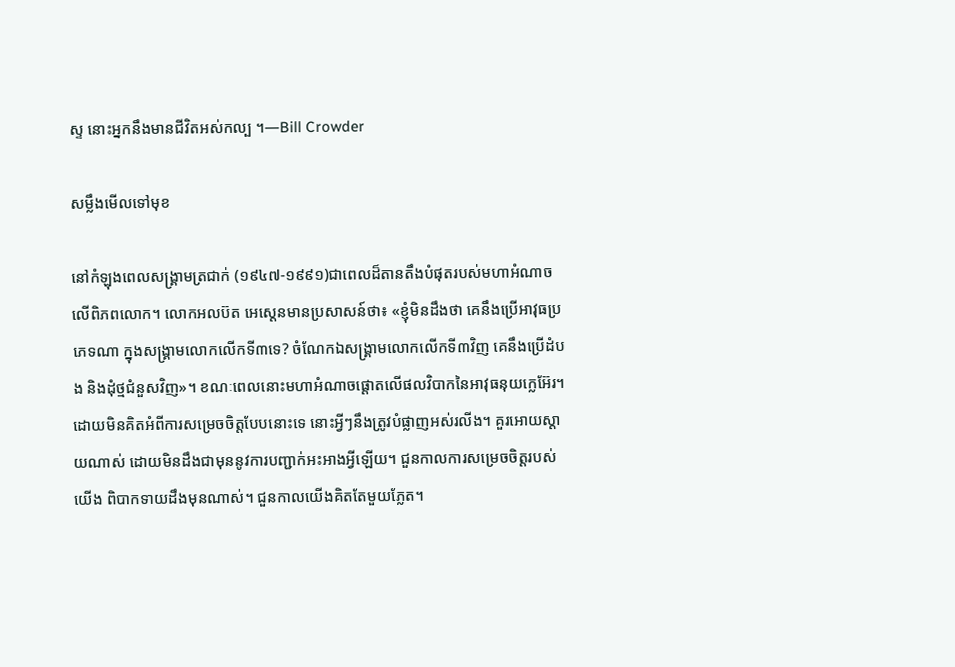ស្ទ នោះអ្នកនឹងមានជីវិតអស់កល្ប ។—Bill Crowder

សម្លឹងមើលទៅមុខ

នៅកំឡុងពេលសង្រ្គាមត្រជាក់ (១៩៤៧-១៩៩១)ជាពេលដ៏តានតឹងបំផុតរបស់មហាអំណាចលើពិភពលោក។ លោកអលប៊ត អេស្តេនមានប្រសាសន៍ថា៖ «ខ្ញុំមិនដឹងថា គេនឹងប្រើអាវុធប្រភេទណា ក្នុងសង្គ្រាមលោកលើកទី៣ទេ? ចំណែកឯសង្គ្រាមលោកលើកទី៣វិញ គេនឹងប្រើដំបង និងដុំថ្មជំនួសវិញ»។ ខណៈពេលនោះមហាអំណាចផ្តោតលើផលវិបាកនៃអាវុធនុយក្លេអ៊ែរ។ ដោយមិនគិតអំពីការសម្រេចចិត្តបែបនោះទេ នោះអ្វីៗនឹងត្រូវបំផ្លាញអស់រលីង។ គួរអោយស្តាយណាស់ ដោយមិនដឹងជាមុននូវការបញ្ជាក់អះអាងអ្វីឡើយ។ ជួនកាលការសម្រេចចិត្តរបស់យើង ពិបាកទាយដឹងមុនណាស់។ ជួនកាលយើងគិតតែមួយភ្លែត។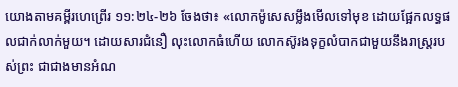យោងតាមគម្ពីរហេព្រើរ ១១:២៤-២៦ ចែងថា៖ «លោកម៉ូសេសម្លឹងមើលទៅមុខ ដោយផ្អែកលទ្ធផលជាក់លាក់មួយ។ ដោយសារជំនឿ លុះលោកធំហើយ លោកស៊ូរងទុក្ខលំបាកជាមួយនឹងរាស្រ្តរបស់ព្រះ ជាជាងមានអំណ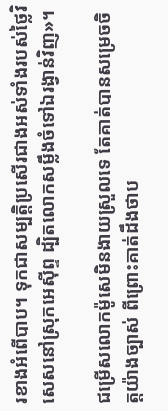រខាងអំពើបាប។ ទុកជាសម្បត្តិប្រសើរជាងអស់ទាំងរបស់ថ្លៃវិសេសនៅស្រុកអេស៊ីព្ទ ដ្បិតលោកសម្លឹងចំទៅឯរង្វាន់វិញ»។

ជម្រើសលោកម៉ូសេមិនងាយស្រួលទេ តែគាត់បានសម្រេចចិត្តយ៉ាងច្បាស់ ពីព្រោះគាត់ដឹងថាប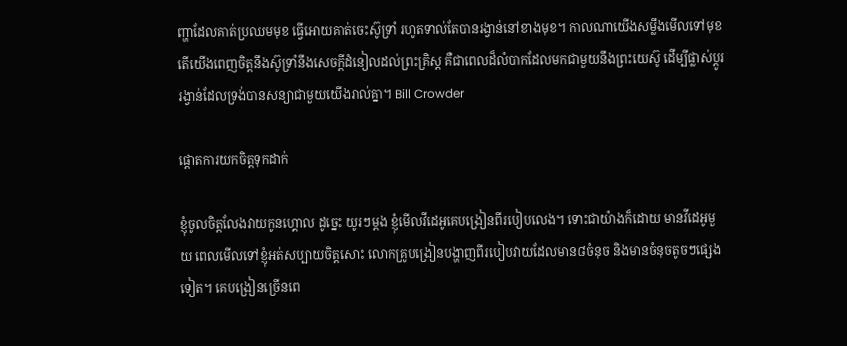ញ្ហាដែលគាត់ប្រឈមមុខ ធ្វើអោយគាត់ចេះស៊ូទ្រាំ រហូតទាល់តែបានរង្វាន់នៅខាងមុខ។ កាលណាយើងសម្លឹងមើលទៅមុខ តើយើងពេញចិត្តនឹងស៊ូទ្រាំនឹងសេចក្តីដំនៀលដល់ព្រះគ្រិស្ត គឺជាពេលដ៏លំបាកដែលមកជាមួយនឹងព្រះយេស៊ូ ដើម្បីផ្លាស់ប្តូររង្វាន់ដែលទ្រង់បានសន្យាជាមួយយើងរាល់គ្នា។ Bill Crowder

ផ្តោតការយកចិត្តទុកដាក់

ខ្ញុំចូលចិត្តលែងវាយកូនហ្គោល ដូច្នេះ យូរៗម្តង ខ្ញុំមើលវីដេអូគេបង្រៀនពីរបៀបលេង។ ទោះជាយ៉ាងក៏ដោយ មានវីដេអូមួយ ពេលមើលទៅខ្ញុំអត់សប្បាយចិត្តសោះ លោកគ្រូបង្រៀនបង្ហាញពីរបៀបវាយដែលមាន៨ចំនុច និងមានចំនុចតូចៗផេ្សងទៀត។ គេបង្រៀនច្រើនពេ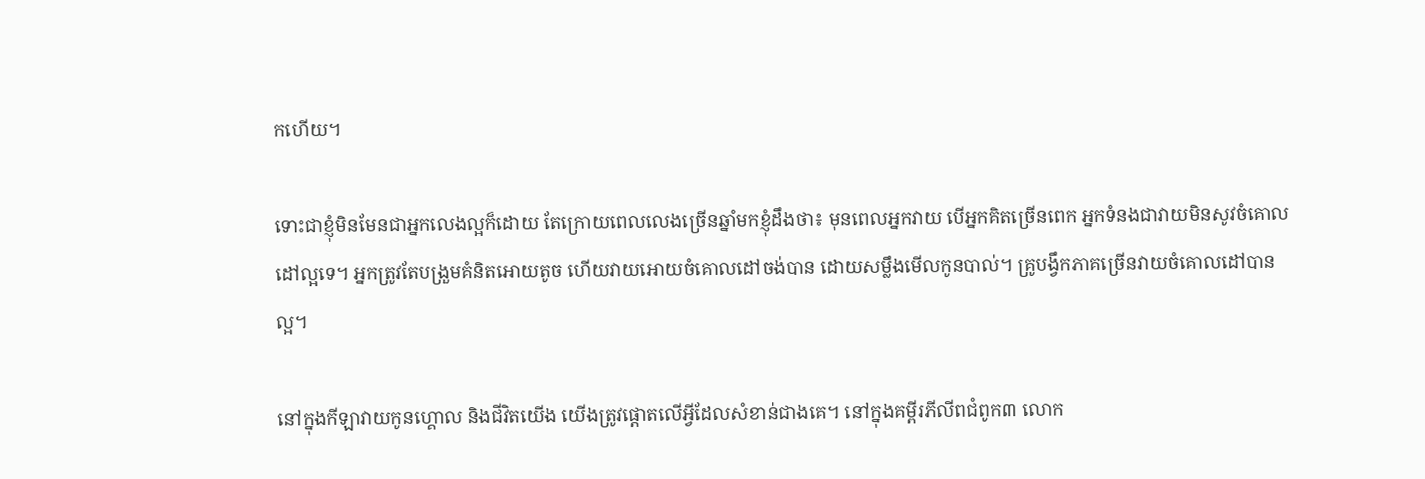កហើយ។

ទោះជាខ្ញុំមិនមែនជាអ្នកលេងល្អក៏ដោយ តែក្រោយពេលលេងច្រើនឆ្នាំមកខ្ញុំដឹងថា៖ មុនពេលអ្នកវាយ បើអ្នកគិតច្រើនពេក អ្នកទំនងជាវាយមិនសូវចំគោលដៅល្អទេ។ អ្នកត្រូវតែបង្រួមគំនិតអោយតូច ហើយវាយអោយចំគោលដៅចង់បាន ដោយសម្លឹងមើលកូនបាល់។ គ្រូបង្វឹកភាគច្រើនវាយចំគោលដៅបានល្អ។

នៅក្នុងកីឡាវាយកូនហ្គោល និងជីវិតយើង យើងត្រូវផ្តោតលើអ្វីដែលសំខាន់ជាងគេ។ នៅក្នុងគម្ពីរភីលីពជំពូក៣ លោក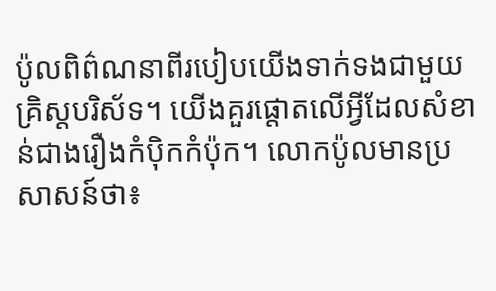ប៉ូលពិព៌ណនាពីរបៀបយើងទាក់ទងជាមួយគ្រិស្តបរិស័ទ។ យើងគួរផ្តោតលើអ្វីដែលសំខាន់ជាងរឿងកំប៉ិកកំប៉ុក។ លោកប៉ូលមានប្រសាសន៍ថា៖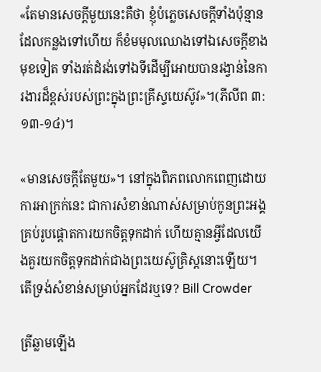«តែមានសេចក្តីមួយនេះគឺថា ខ្ញុំបំភ្លេចសេចក្តីទាំងប៉ុន្មានដែលកន្លងទៅហើយ ក៏ខំមមុលឈោងទៅឯសេចក្តីខាងមុខទៀត ទាំងរត់ដំរង់ទៅឯទីដើម្បីអោយបានរង្វាន់នៃការងារដ៏ខ្ពស់របស់ព្រះក្នុងព្រះគ្រីស្ទយេស៊ូវ»។(ភីលីព ៣:១៣-១៤)។

«មានសេចក្តីតែមួយ»។ នៅក្នុងពិភពលោកពេញដោយការអាក្រក់នេះ ជាការសំខាន់ណាស់សម្រាប់កូនព្រះអង្គគ្រប់រូបផ្តោតការយកចិត្តទុកដាក់ ហើយគ្មានអ្វីដែលយើងគួរយកចិត្តទុកដាក់ជាងព្រះយេស៊ូគ្រិស្តនោះឡើយ។ តើទ្រង់សំខាន់សម្រាប់អ្នកដែរឬទេ? Bill Crowder

ត្រីឆ្លាមឡើង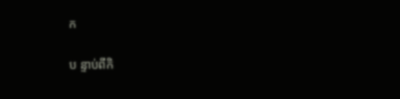ក

ប ន្ទាប់ពីកិ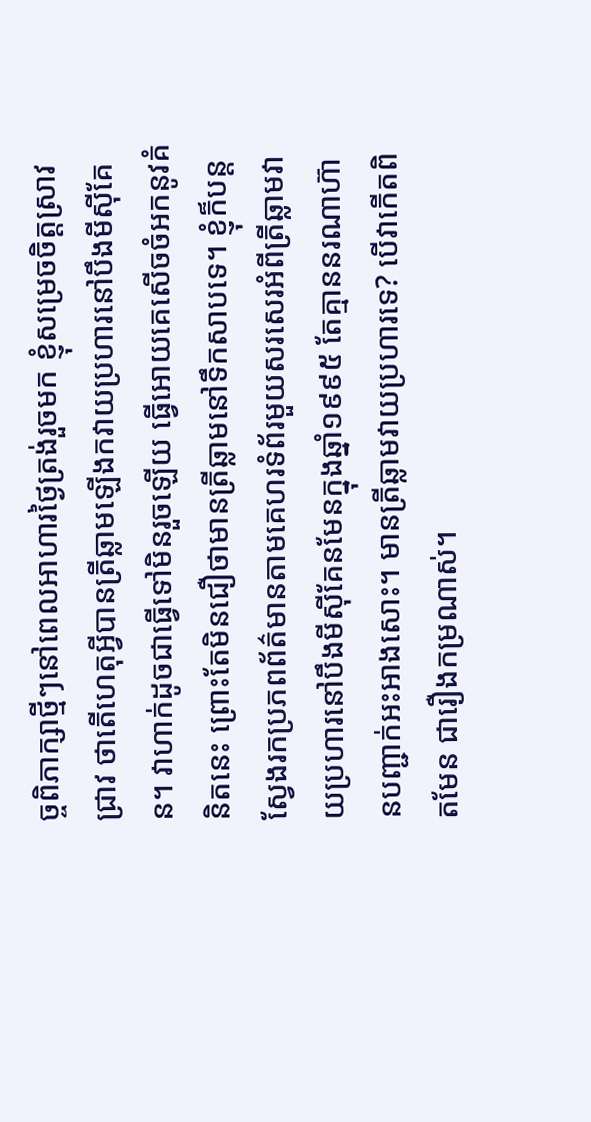ច្ចពិភាក្សាថ្មីៗនៅពេលអាហារថ្ងៃត្រង់រួចមក ខ្ញុំសម្រេចចិត្តស្រាវជ្រាវ ថាតើហេតុអ្វីបានត្រីឆ្លាមឡើងកវាយប្រហារនៅបឹងមីស៊ីគែន។ វាហាក់ដូចជាធ្វើទៅមិនរួចឡើយ ធ្វើអោយគេសើចចំអកនូវគំនិតនេះ ព្រោះតែមិនជឿថាមានត្រីឆ្លាមនៅទឹកសាបទេ។ ខ្ញុំក៏បន្តស្វែងរកប្រភពព័ត៌មានតាមគេហរទំព័រមួយសរសេរអំពីត្រីឆ្លាមវាយប្រហារនៅបឹងមីស៊ីគែនមែនក្នុងឆ្នាំ១៩៩៥ តែគ្មាននរណាហ៊ានបញ្ជាក់អះអាងសោះ។ មានត្រីឆ្លាមវាយប្រហារទេ? បើវាកើតពិតមែន ជារឿងកម្រណាស់។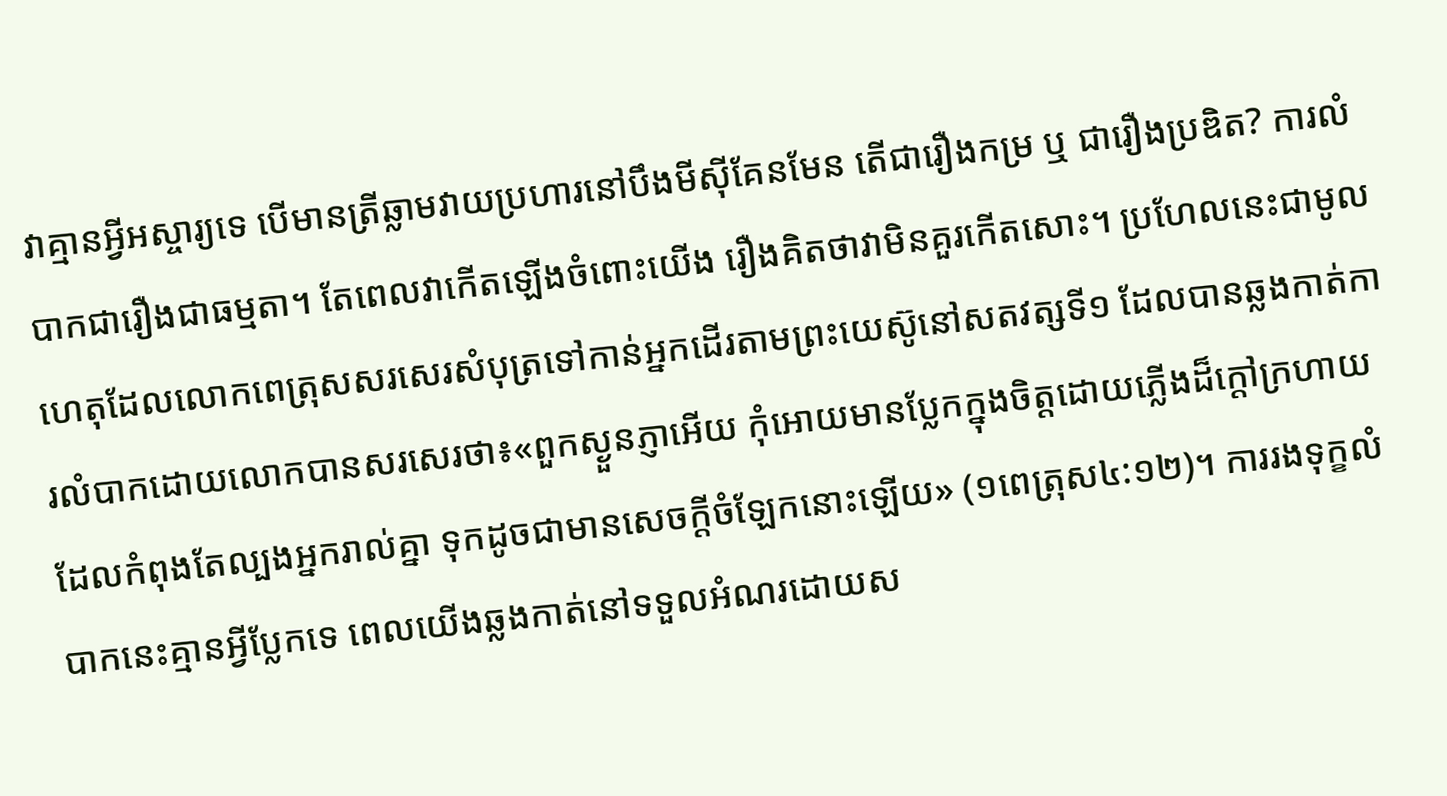វាគ្មានអ្វីអស្ចារ្យទេ បើមានត្រីឆ្លាមវាយប្រហារនៅបឹងមីស៊ីគែនមែន តើជារឿងកម្រ ឬ ជារឿងប្រឌិត? ការលំបាកជារឿងជាធម្មតា។ តែពេលវាកើតឡើងចំពោះយើង រឿងគិតថាវាមិនគួរកើតសោះ។ ប្រហែលនេះជាមូលហេតុដែលលោកពេត្រុសសរសេរសំបុត្រទៅកាន់អ្នកដើរតាមព្រះយេស៊ូនៅសតវត្សទី១ ដែលបានឆ្លងកាត់ការលំបាកដោយលោកបានសរសេរថា៖«ពួកស្ងួនភ្ញាអើយ កុំអោយមានប្លែកក្នុងចិត្តដោយភ្លើងដ៏ក្តៅក្រហាយដែលកំពុងតែល្បងអ្នករាល់គ្នា ទុកដូចជាមានសេចក្តីចំឡែកនោះឡើយ» (១ពេត្រុស៤:១២)។ ការរងទុក្ខលំបាកនេះគ្មានអ្វីប្លែកទេ ពេលយើងឆ្លងកាត់នៅទទួលអំណរដោយស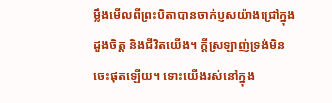ម្លឹងមើលពីព្រះបិតាបានចាក់ប្ញសយ៉ាងជ្រៅក្នុងដួងចិត្ត និងជីវិតយើង។ ក្តីស្រឡាញ់ទ្រង់មិនចេះផុតឡើយ។ ទោះយើងរស់នៅក្នុង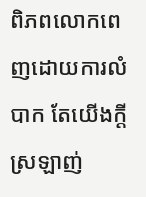ពិភពលោកពេញដោយការលំបាក តែយើងក្តីស្រឡាញ់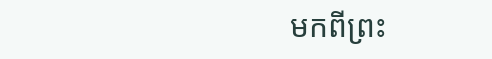មកពីព្រះ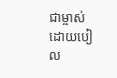ជាម្ចាស់ ដោយបៀល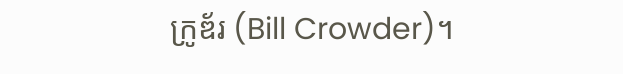ក្រូឌ័រ (Bill Crowder)។